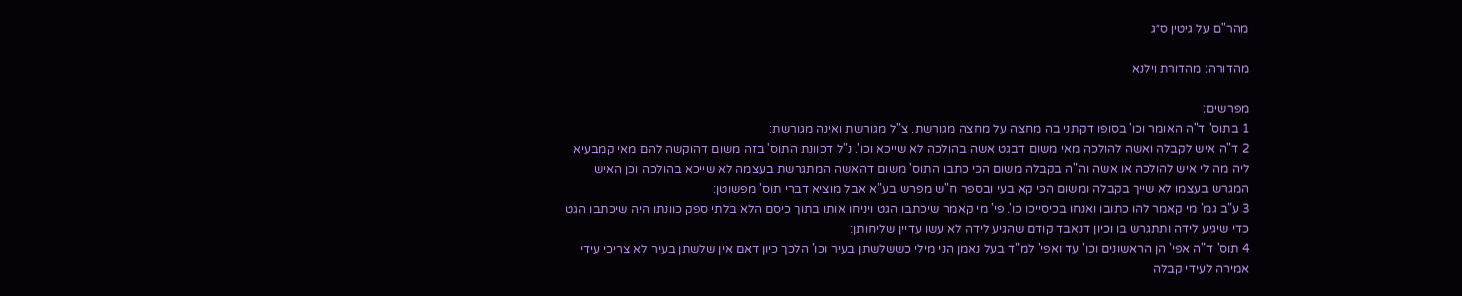מהר"ם על גיטין ס״ג

מהדורה: מהדורת וילנא

מפרשים:
1 בתוס' ד"ה האומר וכו' בסופו דקתני בה מחצה על מחצה מגורשת. צ"ל מגורשת ואינה מגורשת:
2 ד"ה איש לקבלה ואשה להולכה מאי משום דבגט אשה בהולכה לא שייכא וכו'. נ"ל דכוונת התוס' בזה משום דהוקשה להם מאי קמבעיא ליה מה לי איש להולכה או אשה וה"ה בקבלה משום הכי כתבו התוס' משום דהאשה המתגרשת בעצמה לא שייכא בהולכה וכן האיש המגרש בעצמו לא שייך בקבלה ומשום הכי קא בעי ובספר ח"ש מפרש בע"א אבל מוציא דברי תוס' מפשוטן:
3 ע"ב גמ' מי קאמר להו כתובו ואנחו בכיסייכו כו'. פי' מי קאמר שיכתבו הגט ויניחו אותו בתוך כיסם הלא בלתי ספק כוונתו היה שיכתבו הגט כדי שיגיע לידה ותתגרש בו וכיון דנאבד קודם שהגיע לידה לא עשו עדיין שליחותן:
4 תוס' ד"ה אפי' הן הראשונים וכו' עד ואפי' למ"ד בעל נאמן הני מילי כששלשתן בעיר וכו' הלכך כיון דאם אין שלשתן בעיר לא צריכי עידי אמירה לעידי קבלה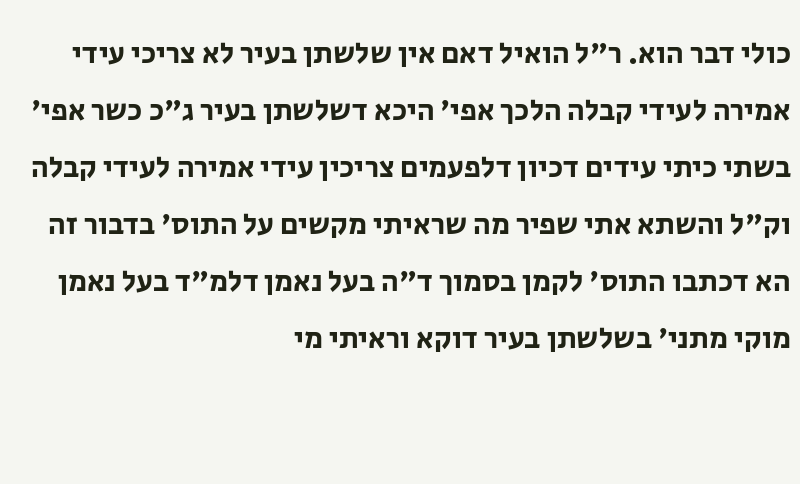כולי דבר הוא. ר"ל הואיל דאם אין שלשתן בעיר לא צריכי עידי אמירה לעידי קבלה הלכך אפי' היכא דשלשתן בעיר ג"כ כשר אפי' בשתי כיתי עידים דכיון דלפעמים צריכין עידי אמירה לעידי קבלה וק"ל והשתא אתי שפיר מה שראיתי מקשים על התוס' בדבור זה הא דכתבו התוס' לקמן בסמוך ד"ה בעל נאמן דלמ"ד בעל נאמן מוקי מתני' בשלשתן בעיר דוקא וראיתי מי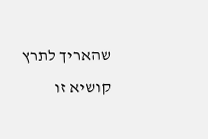שהאריך לתרץ קושיא זו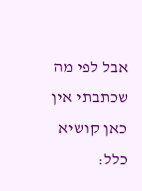אבל לפי מה שכתבתי אין כאן קושיא כלל: